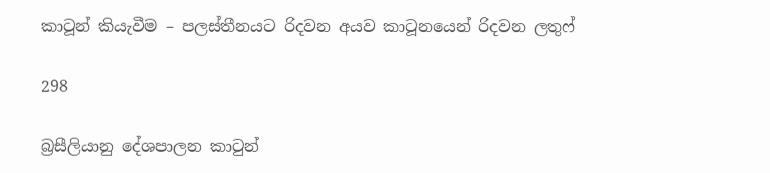කාටූන් කියැවීම – පලස්තීනයට රිදවන අයව කාටූනයෙන් රිදවන ලතුෆ්

298

බ්‍රසීලියානු දේශපාලන කාටුන්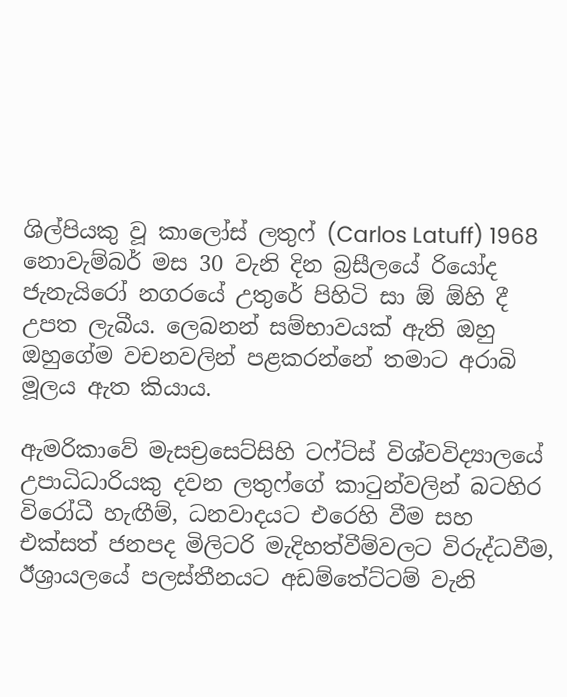ශිල්පියකු වූ කාලෝස් ලතුෆ් (Carlos Latuff) 1968 නොවැම්බර් මස 30 වැනි දින බ්‍රසීලයේ රියෝද ජැනැයිරෝ නගරයේ උතුරේ පිහිටි සා ඕ ඕහි දී උපත ලැබීය. ලෙබනන් සම්භාවයක් ඇති ඔහු ඔහුගේම වචනවලින් පළකරන්නේ තමාට අරාබි මූලය ඇත කියාය.

ඇමරිකාවේ මැසච්‍රසෙට්සිහි ටෆ්ට්ස් විශ්වවිද්‍යාලයේ උපාධිධාරියකු දවන ලතුෆ්ගේ කාටුන්වලින් බටහිර විරෝධී හැඟීම්, ධනවාදයට එරෙහි වීම සහ එක්සත් ජනපද මිලිටරි මැදිහත්වීම්වලට විරුද්ධවීම, ඊශ්‍රායලයේ පලස්තීනයට අඩම්තේට්ටම් වැනි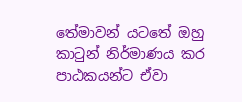තේමාවන් යටතේ ඔහු කාටුන් නිර්මාණය කර පාඨකයන්ට ඒවා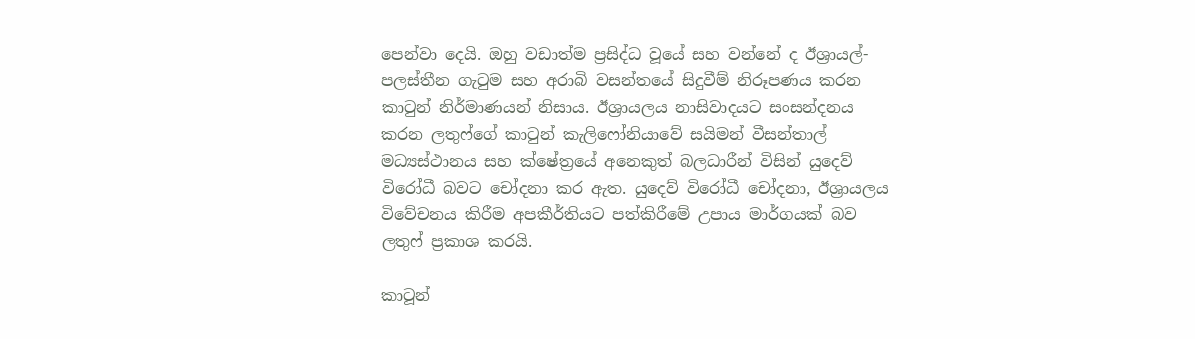පෙන්වා දෙයි. ඔහු වඩාත්ම ප්‍රසිද්ධ වූයේ සහ වන්නේ ද ඊශ්‍රායල්-පලස්තීන ගැටුම සහ අරාබි වසන්තයේ සිදුවීම් නිරූපණය කරන කාටුන් නිර්මාණයන් නිසාය. ඊශ්‍රායලය නාසිවාදයට සංසන්දනය කරන ලතුෆ්ගේ කාටුන් කැලිෆෝනියාවේ සයිමන් වීසන්තාල් මධ්‍යස්ථානය සහ ක්ෂේත්‍රයේ අනෙකුත් බලධාරීන් විසින් යුදෙව් විරෝධී බවට චෝදනා කර ඇත. යුදෙව් විරෝධී චෝදනා, ඊශ්‍රායලය විවේචනය කිරීම අපකීර්තියට පත්කිරීමේ උපාය මාර්ගයක් බව ලතුෆ් ප්‍රකාශ කරයි.

කාටූන්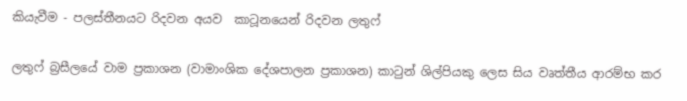කියැවීම - පලස්තීනයට රිදවන අයව  කාටූනයෙන් රිදවන ලතුෆ්

ලතුෆ් බ්‍රසීලයේ වාම ප්‍රකාශන (වාමාංශික දේශපාලන ප්‍රකාශන) කාටුන් ශිල්පියකු ලෙස සිය වෘත්තීය ආරම්භ කර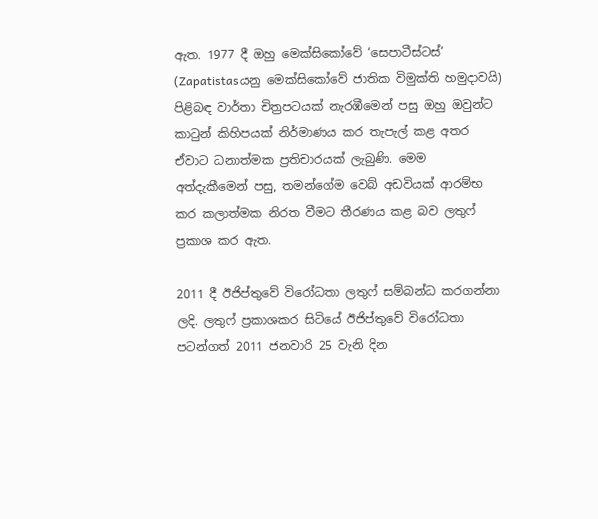ඇත. 1977 දී ඔහු මෙක්සිකෝවේ ‘සෙපාටීස්ටස්’ (Zapatistasයනු මෙක්සිකෝවේ ජාතික විමුක්ති හමුදාවයි) පිළිබඳ වාර්තා චිත්‍රපටයක් නැරඹීමෙන් පසු ඔහු ඔවුන්ට කාටුන් කිහිපයක් නිර්මාණය කර තැපැල් කළ අතර ඒවාට ධනාත්මක ප්‍රතිචාරයක් ලැබුණි. මෙම අත්දැකීමෙන් පසු, තමන්ගේම වෙබ් අඩවියක් ආරම්භ කර කලාත්මක නිරත වීමට තීරණය කළ බව ලතුෆ් ප්‍රකාශ කර ඇත.

2011 දී ඊජිප්තුවේ විරෝධතා ලතුෆ් සම්බන්ධ කරගන්නා ලදි. ලතුෆ් ප්‍රකාශකර සිටියේ ඊජිප්තුවේ විරෝධතා පටන්ගත් 2011 ජනවාරි 25 වැනි දින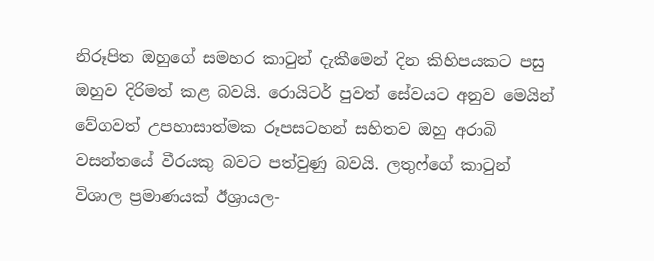නිරූපිත ඔහුගේ සමහර කාටුන් දැකීමෙන් දින කිහිපයකට පසු ඔහුව දිරිමත් කළ බවයි. රොයිටර් පුවත් සේවයට අනුව මෙයින් වේගවත් උපහාසාත්මක රූපසටහන් සහිතව ඔහු අරාබි වසන්තයේ වීරයකු බවට පත්වුණු බවයි. ලතුෆ්ගේ කාටුන් විශාල ප්‍රමාණයක් ඊශ්‍රායල-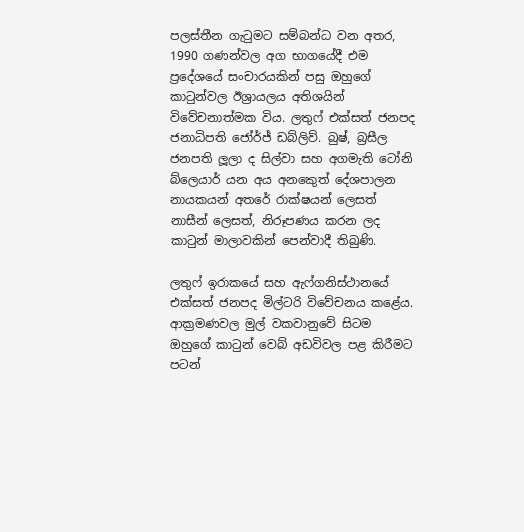පලස්තීන ගැටුමට සම්බන්ධ වන අතර, 1990 ගණන්වල අග භාගයේදී එම ප්‍රදේශයේ සංචාරයකින් පසු ඔහුගේ කාටුන්වල ඊශ්‍රායලය අතිශයින් විවේචනාත්මක විය. ලතුෆ් එක්සත් ජනපද ජනාධිපති ජෝර්ජ් ඩබ්ලිව්. බුෂ්, බ්‍රසීල ජනපති ලූලා ද සිල්වා සහ අගමැති ටෝනි බ්ලෙයාර් යන අය අනකෙුත් දේශපාලන නායකයන් අතරේ රාක්ෂයන් ලෙසත් නාසීන් ලෙසත්, නිරූපණය කරන ලද කාටුන් මාලාවකින් පෙන්වාදී තිබුණි.

ලතුෆ් ඉරාකයේ සහ ඇෆ්ගනිස්ථානයේ එක්සත් ජනපද මිල්ටරි විවේචනය කළේය. ආක්‍රමණවල මුල් වකවානුවේ සිටම ඔහුගේ කාටුන් වෙබ් අඩවිවල පළ කිරීමට පටන්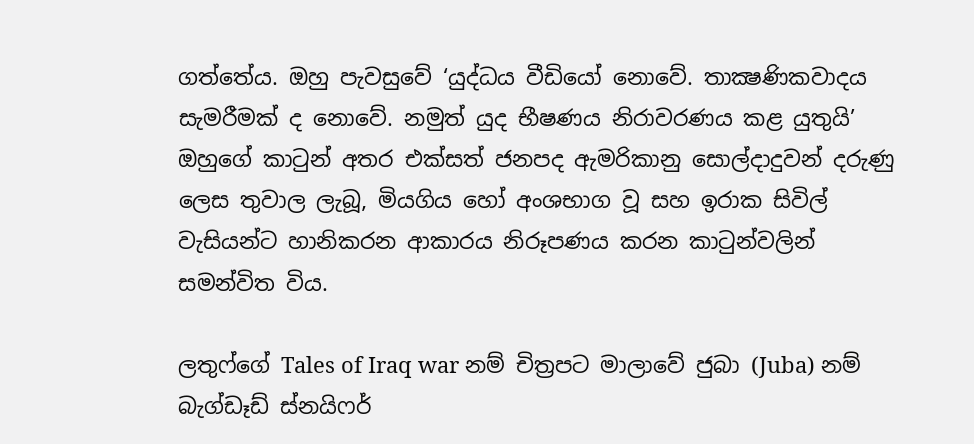ගත්තේය. ඔහු පැවසුවේ ‘යුද්ධය වීඩියෝ නොවේ. තාක්‍ෂණිකවාදය සැමරීමක් ද නොවේ. නමුත් යුද භීෂණය නිරාවරණය කළ යුතුයි’ ඔහුගේ කාටුන් අතර එක්සත් ජනපද ඇමරිකානු සොල්දාදුවන් දරුණු ලෙස තුවාල ලැබූ, මියගිය හෝ අංශභාග වූ සහ ඉරාක සිවිල් වැසියන්ට හානිකරන ආකාරය නිරූපණය කරන කාටුන්වලින් සමන්විත විය.

ලතුෆ්ගේ Tales of Iraq war නම් චිත්‍රපට මාලාවේ ජුබා (Juba) නම් බැග්ඩෑඩ් ස්නයිෆර්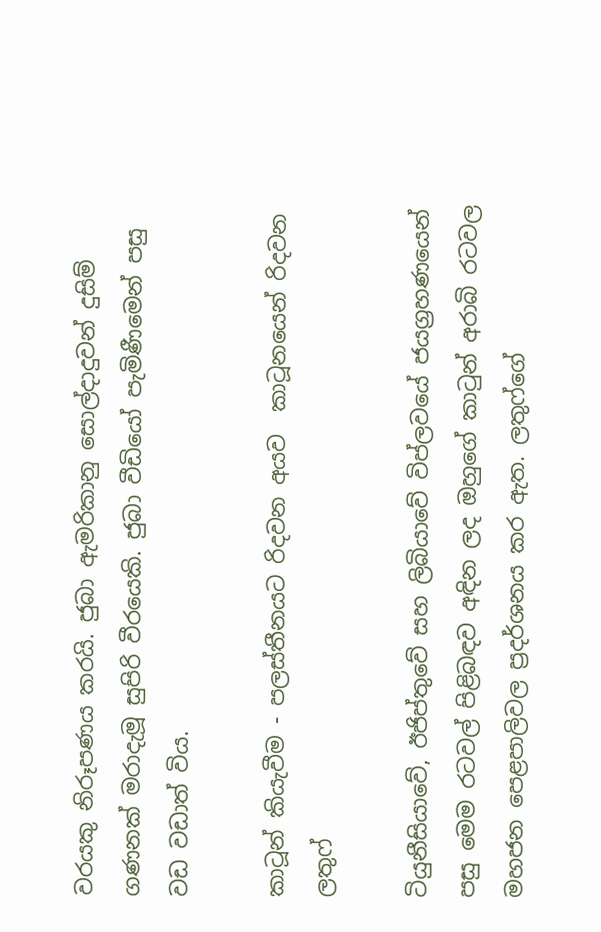වරයකු නිරූපණය කරයි. ජුබා ඇමරිකානු සොල්දාදුවන් දුසිම් ගණනක් මරාදැමූ සුපිරි වීරයෙකි. ජුබා වීඩියෝ පැමිණීමෙන් පසු වඩ වඩාත් විය.

කාටූන් කියැවීම - පලස්තීනයට රිදවන අයව  කාටූනයෙන් රිදවන ලතුෆ්

ටියුනීසියාවේ, ඊජිප්තුවේ සහ ලිබියාවේ විප්ලවයේ ජයග්‍රහණයෙන් පසු මෙම රටවල් පිළිබඳව අඳින ලද ඔහුගේ කාටුන් අරාබි රටවල මහජන පෙළපාලිවල ප්‍රදර්ශනය කර ඇත. ලතුෆ්ගේ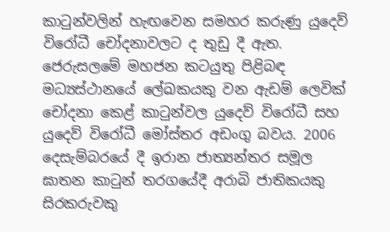කාටුන්වලින් හැඟවෙන සමහර කරුණු යුදෙව් විරෝධී චෝදනාවලට ද තුඩු දී ඇත. ජෙරුසලමේ මහජන කටයුතු පිළිබඳ මධ්‍යස්ථානයේ ලේඛකයකු වන ඇඩම් ලෙවික් චෝදනා කෙළ් කාටුන්වල යුදෙව් විරෝධී සහ යුදෙව් විරෝධී මෝස්තර අඩංගු බවය. 2006 දෙසැම්බරයේ දී ඉරාන ජාත්‍යන්තර සමූල ඝාතන කාටුන් තරගයේදී අරාබි ජාතිකයකු සිරකරුවකු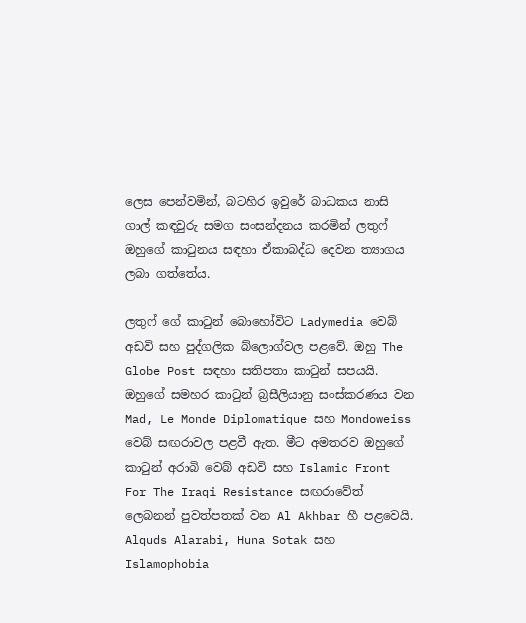ලෙස පෙන්වමින්, බටහිර ඉවුරේ බාධකය නාසි ගාල් කඳවුරු සමග සංසන්දනය කරමින් ලතුෆ් ඔහුගේ කාටුනය සඳහා ඒකාබද්ධ දෙවන ත්‍යාගය ලබා ගත්තේය.

ලතුෆ් ගේ කාටුන් බොහෝවිට Ladymedia වෙබ් අඩවි සහ පුද්ගලික බ්ලොග්වල පළවේ. ඔහු The Globe Post සඳහා සතිපතා කාටුන් සපයයි. ඔහුගේ සමහර කාටුන් බ්‍රසීලියානු සංස්කරණය වන Mad, Le Monde Diplomatique සහ Mondoweiss වෙබ් සඟරාවල පළවී ඇත. මීට අමතරව ඔහුගේ කාටුන් අරාබි වෙබ් අඩවි සහ Islamic Front For The Iraqi Resistance සඟරාවේත් ලෙබනන් පුවත්පතක් වන Al Akhbar හී පළවෙයි. Alquds Alarabi, Huna Sotak සහ Islamophobia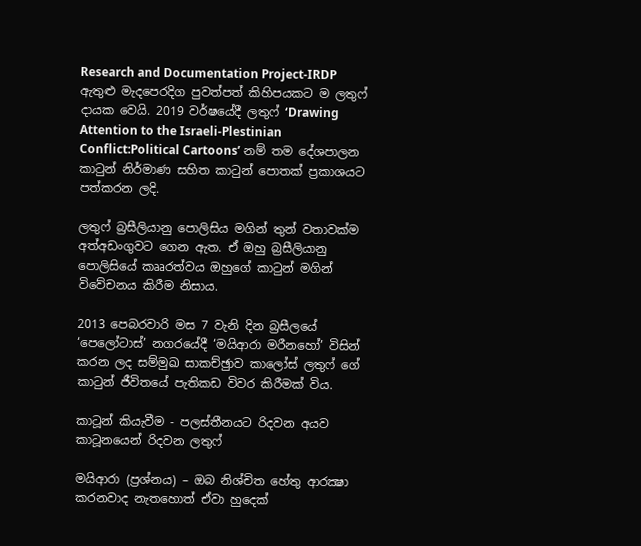Research and Documentation Project-IRDP ඇතුළු මැදපෙරදිග පුවත්පත් කිහිපයකට ම ලතුෆ් දායක වෙයි. 2019 වර්ෂයේදී ලතුෆ් ‘Drawing Attention to the Israeli-Plestinian Conflict:Political Cartoons’ නම් තම දේශපාලන කාටුන් නිර්මාණ සහිත කාටුන් පොතක් ප්‍රකාශයට පත්කරන ලදි.

ලතුෆ් බ්‍රසීලියානු පොලිසිය මගින් තුන් වතාවක්ම අත්අඩංගුවට ගෙන ඇත. ඒ ඔහු බ්‍රසීලියානු පොලිසියේ කෲරත්වය ඔහුගේ කාටුන් මගින් විවේචනය කිරීම නිසාය.

2013 පෙබරවාරි මස 7 වැනි දින බ්‍රසීලයේ ‘පෙලෝටාස්’ නගරයේදී ‘මයිආරා මරීනහෝ’ විසින් කරන ලද සම්මුඛ සාකච්ඡුාව කාලෝස් ලතුෆ් ගේ කාටුන් ජීවිතයේ පැතිකඩ විවර කිරීමක් විය.

කාටූන් කියැවීම - පලස්තීනයට රිදවන අයව  කාටූනයෙන් රිදවන ලතුෆ්

මයිආරා (ප්‍රශ්නය) – ඔබ නිශ්චිත හේතු ආරක්‍ෂා කරනවාද නැතහොත් ඒවා හුදෙක්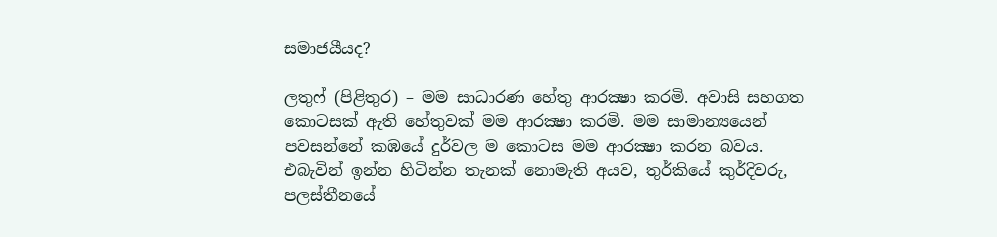සමාජයීයද?

ලතුෆ් (පිළිතුර) – මම සාධාරණ හේතු ආරක්‍ෂා කරමි. අවාසි සහගත කොටසක් ඇති හේතුවක් මම ආරක්‍ෂා කරමි. මම සාමාන්‍යයෙන් පවසන්නේ කඹයේ දුර්වල ම කොටස මම ආරක්‍ෂා කරන බවය. එබැවින් ඉන්න හිටින්න තැනක් නොමැති අයව, තුර්කියේ කුර්දිවරු, පලස්තීනයේ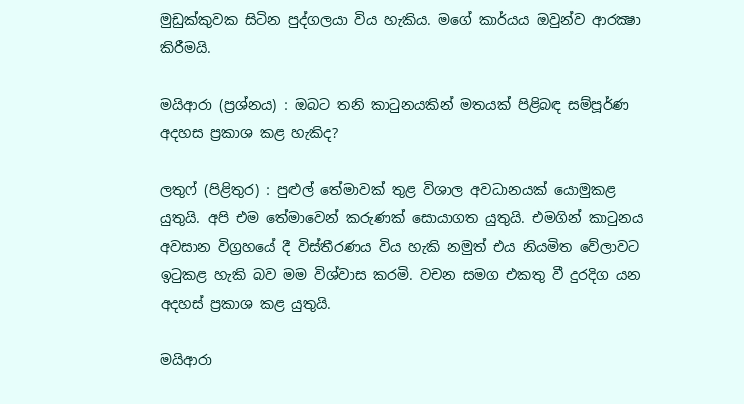මුඩුක්කුවක සිටින පුද්ගලයා විය හැකිය. මගේ කාර්යය ඔවුන්ව ආරක්‍ෂා කිරීමයි.

මයිආරා (ප්‍රශ්නය) : ඔබට තනි කාටුනයකින් මතයක් පිළිබඳ සම්පූර්ණ අදහස ප්‍රකාශ කළ හැකිද?

ලතුෆ් (පිළිතුර) : පුළුල් තේමාවක් තුළ විශාල අවධානයක් යොමුකළ යුතුයි. අපි එම තේමාවෙන් කරුණක් සොයාගත යුතුයි. එමගින් කාටුනය අවසාන විග්‍රහයේ දී විස්තීරණය විය හැකි නමුත් එය නියමිත වේලාවට ඉටුකළ හැකි බව මම විශ්වාස කරමි. වචන සමග එකතු වී දුරදිග යන අදහස් ප්‍රකාශ කළ යුතුයි.

මයිආරා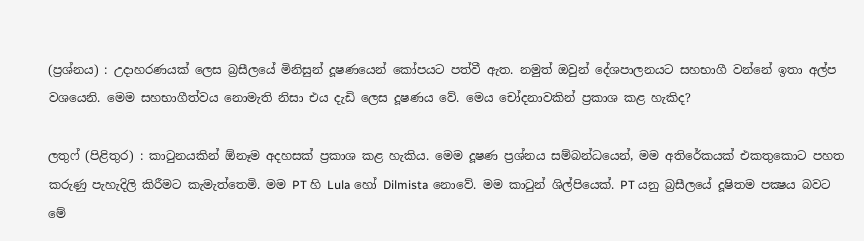(ප්‍රශ්නය) : උදාහරණයක් ලෙස බ්‍රසීලයේ මිනිසුන් දූෂණයෙන් කෝපයට පත්වී ඇත. නමුත් ඔවුන් දේශපාලනයට සහභාගී වන්නේ ඉතා අල්ප වශයෙනි. මෙම සහභාගීත්වය නොමැති නිසා එය දැඩි ලෙස දූෂණය වේ. මෙය චෝදනාවකින් ප්‍රකාශ කළ හැකිද?

ලතුෆ් (පිළිතුර) : කාටුනයකින් ඕනෑම අදහසක් ප්‍රකාශ කළ හැකිය. මෙම දූෂණ ප්‍රශ්නය සම්බන්ධයෙන්, මම අතිරේකයක් එකතුකොට පහත කරුණු පැහැදිලි කිරීමට කැමැත්තෙමි. මම PT හි Lula හෝ Dilmista නොවේ. මම කාටුන් ශිල්පියෙක්. PT යනු බ්‍රසීලයේ දූෂිතම පක්‍ෂය බවට මේ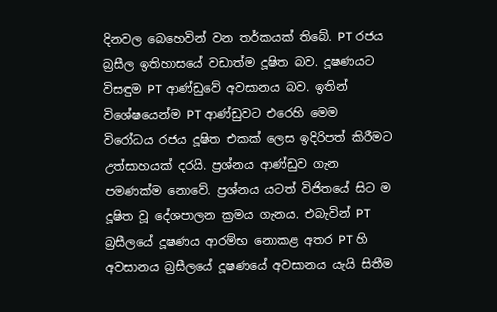දිනවල බෙහෙවින් වන තර්කයක් තිබේ. PT රජය බ්‍රසීල ඉතිහාසයේ වඩාත්ම දූෂිත බව. දූෂණයට විසඳුම PT ආණ්ඩුවේ අවසානය බව. ඉතින් විශේෂයෙන්ම PT ආණ්ඩුවට එරෙහි මෙම විරෝධය රජය දූෂිත එකක් ලෙස ඉදිරිපත් කිරීමට උත්සාහයක් දරයි. ප්‍රශ්නය ආණ්ඩුව ගැන පමණක්ම නොවේ. ප්‍රශ්නය යටත් විජිතයේ සිට ම දූෂිත වූ දේශපාලන ක්‍රමය ගැනය. එබැවින් PT බ්‍රසීලයේ දූෂණය ආරම්භ නොකළ අතර PT හි අවසානය බ්‍රසීලයේ දූෂණයේ අවසානය යැයි සිතීම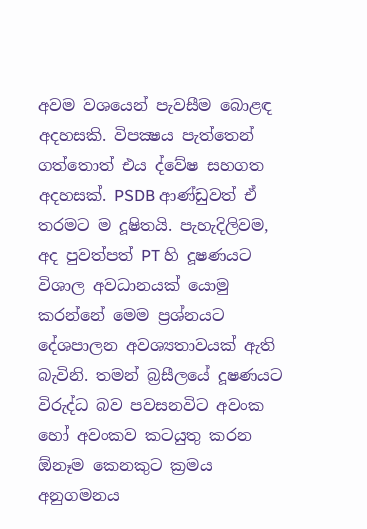අවම වශයෙන් පැවසීම බොළඳ අදහසකි. විපක්‍ෂය පැත්තෙන් ගත්තොත් එය ද්වේෂ සහගත අදහසක්. PSDB ආණ්ඩුවත් ඒ තරමට ම දූෂිතයි. පැහැදිලිවම, අද පුවත්පත් PT හි දූෂණයට විශාල අවධානයක් යොමු කරන්නේ මෙම ප්‍රශ්නයට දේශපාලන අවශ්‍යතාවයක් ඇති බැවිනි. තමන් බ්‍රසීලයේ දූෂණයට විරුද්ධ බව පවසනවිට අවංක හෝ අවංකව කටයුතු කරන ඕනෑම කෙනකුට ක්‍රමය අනුගමනය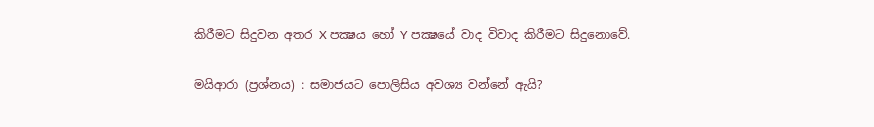කිරීමට සිදුවන අතර X පක්‍ෂය හෝ Y පක්‍ෂයේ වාද විවාද කිරීමට සිදුනොවේ.

මයිආරා (ප්‍රශ්නය) : සමාජයට පොලිසිය අවශ්‍ය වන්නේ ඇයි?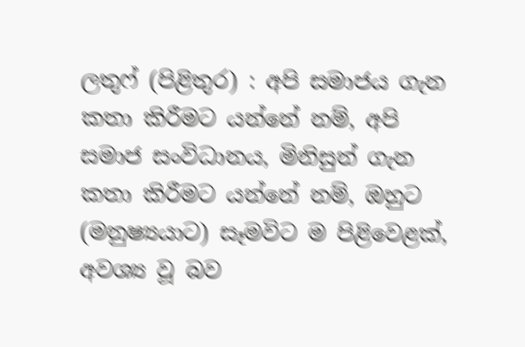ලතුෆ් (පිළිතුර) : අපි සමාජය ගැන කතා කිරීමට යන්නේ නම්, අපි සමාජ සංවිධානය, මිනිසුන් ගැන කතා කිරීමට යන්නේ නම්, ඔහුට (මනුෂ්‍යයාට) සෑමවිට ම පිළිවෙළක්, අවශ්‍ය වූ බව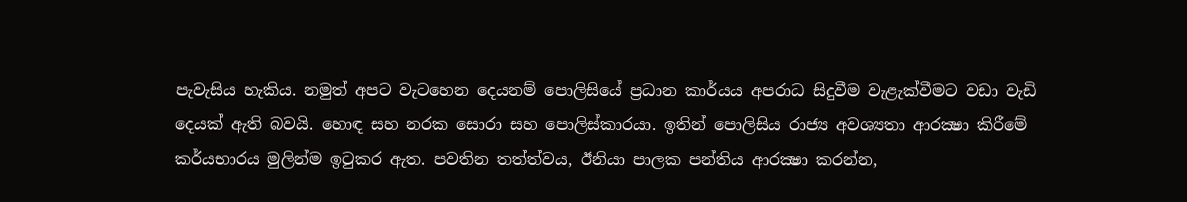පැවැසිය හැකිය. නමුත් අපට වැටහෙන දෙයනම් පොලිසියේ ප්‍රධාන කාර්යය අපරාධ සිදුවීම වැළැක්වීමට වඩා වැඩි දෙයක් ඇති බවයි. හොඳ සහ නරක සොරා සහ පොලිස්කාරයා. ඉතින් පොලිසිය රාජ්‍ය අවශ්‍යතා ආරක්‍ෂා කිරීමේ කර්යභාරය මුලින්ම ඉටුකර ඇත. පවතින තත්ත්වය, ඊනියා පාලක පන්තිය ආරක්‍ෂා කරන්න,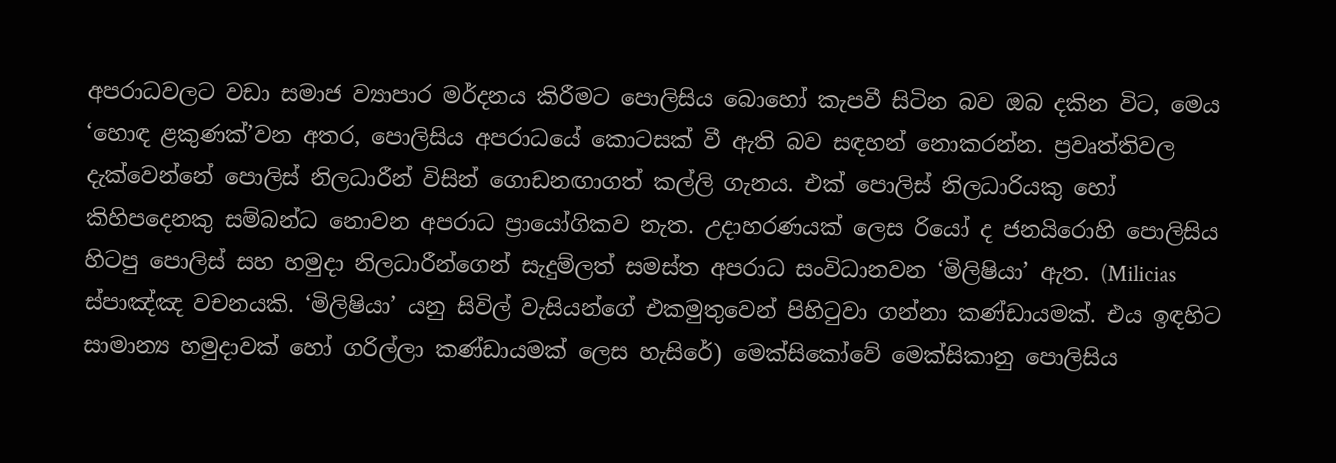අපරාධවලට වඩා සමාජ ව්‍යාපාර මර්දනය කිරීමට පොලිසිය බොහෝ කැපවී සිටින බව ඔබ දකින විට, මෙය ‘හොඳ ළකුණක්’වන අතර, පොලිසිය අපරාධයේ කොටසක් වී ඇති බව සඳහන් නොකරන්න. ප්‍රවෘත්තිවල දැක්වෙන්නේ පොලිස් නිලධාරීන් විසින් ගොඩනඟාගත් කල්ලි ගැනය. එක් පොලිස් නිලධාරියකු හෝ කිහිපදෙනකු සම්බන්ධ නොවන අපරාධ ප්‍රායෝගිකව නැත. උදාහරණයක් ලෙස රියෝ ද ජනයිරොහි පොලිසිය හිටපු පොලිස් සහ හමුදා නිලධාරීන්ගෙන් සැදුම්ලත් සමස්ත අපරාධ සංවිධානවන ‘මිලිෂියා’ ඇත. (Milicias ස්පාඤ්ඤ වචනයකි. ‘මිලිෂියා’ යනු සිවිල් වැසියන්ගේ එකමුතුවෙන් පිහිටුවා ගන්නා කණ්ඩායමක්. එය ඉඳහිට සාමාන්‍ය හමුදාවක් හෝ ගරිල්ලා කණ්ඩායමක් ලෙස හැසිරේ) මෙක්සිකෝවේ මෙක්සිකානු පොලිසිය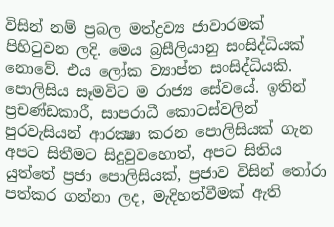විසින් නම් ප්‍රබල මත්ද්‍රව්‍ය ජාවාරමක් පිහිටුවන ලදි. මෙය බ්‍රසීලියානු සංසිද්ධියක් නොවේ. එය ලෝක ව්‍යාප්ත සංසිද්ධියකි. පොලිසිය සෑමවිට ම රාජ්‍ය සේවයේ. ඉතින් ප්‍රචණ්ඩකාරී, සාපරාධී කොටස්වලින් පුරවැසියන් ආරක්‍ෂා කරන පොලිසියක් ගැන අපට සිතීමට සිදුවුවහොත්, අපට සිතිය යුත්තේ ප්‍රජා පොලිසියක්, ප්‍රජාව විසින් තෝරා පත්කර ගන්නා ලද, මැදිහත්වීමක් ඇති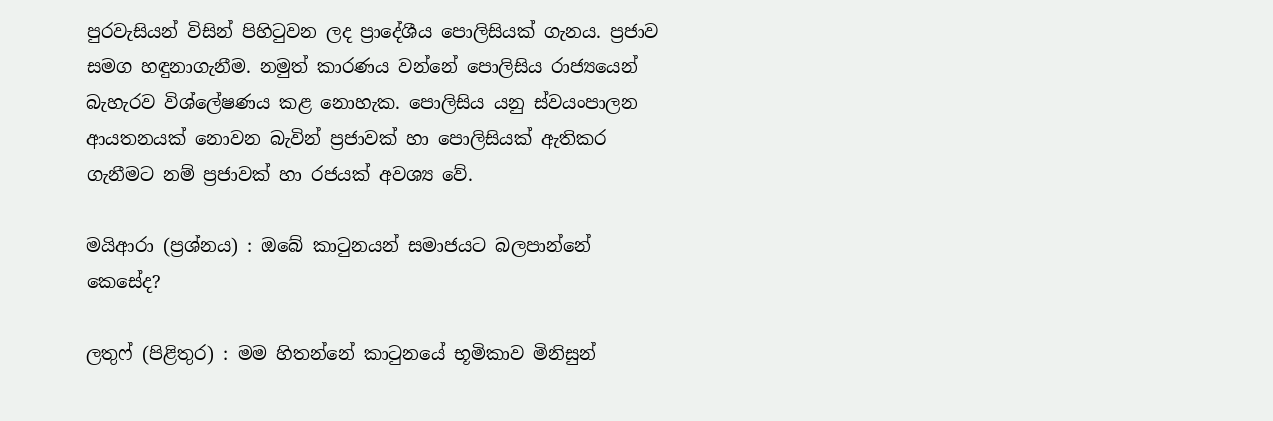පුරවැසියන් විසින් පිහිටුවන ලද ප්‍රාදේශීය පොලිසියක් ගැනය. ප්‍රජාව සමග හඳුනාගැනීම. නමුත් කාරණය වන්නේ පොලිසිය රාජ්‍යයෙන් බැහැරව විශ්ලේෂණය කළ නොහැක. පොලිසිය යනු ස්වයංපාලන ආයතනයක් නොවන බැවින් ප්‍රජාවක් හා පොලිසියක් ඇතිකර ගැනීමට නම් ප්‍රජාවක් හා රජයක් අවශ්‍ය වේ.

මයිආරා (ප්‍රශ්නය) : ඔබේ කාටුනයන් සමාජයට බලපාන්නේ කෙසේද?

ලතුෆ් (පිළිතුර) : මම හිතන්නේ කාටුනයේ භූමිකාව මිනිසුන්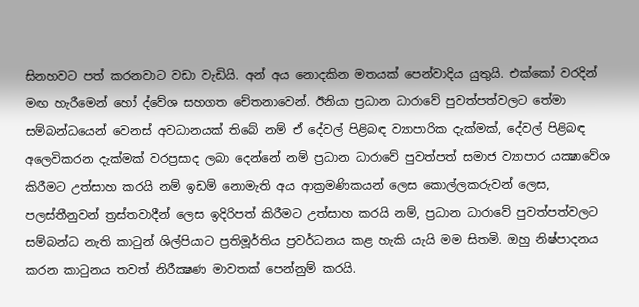සිනහවට පත් කරනවාට වඩා වැඩියි. අන් අය නොදකින මතයක් පෙන්වාදිය යුතුයි. එක්කෝ වරදින් මඟ හැරීමෙන් හෝ ද්වේශ සහගත චේතනාවෙන්. ඊනියා ප්‍රධාන ධාරාවේ පුවත්පත්වලට තේමා සම්බන්ධයෙන් වෙනස් අවධානයක් තිබේ නම් ඒ දේවල් පිළිබඳ ව්‍යාපාරික දැක්මක්, දේවල් පිළිබඳ අලෙවිකරන දැක්මක් වරප්‍රසාද ලබා දෙන්නේ නම් ප්‍රධාන ධාරාවේ පුවත්පත් සමාජ ව්‍යාපාර යක්‍ෂාවේශ කිරීමට උත්සාහ කරයි නම් ඉඩම් නොමැති අය ආක්‍රමණිකයන් ලෙස කොල්ලකරුවන් ලෙස, පලස්තීනුවන් ත්‍රස්තවාදීන් ලෙස ඉදිරිපත් කිරීමට උත්සාහ කරයි නම්, ප්‍රධාන ධාරාවේ පුවත්පත්වලට සම්බන්ධ නැති කාටුන් ශිල්පියාට ප්‍රතිමූර්තිය ප්‍රවර්ධනය කළ හැකි යැයි මම සිතමි. ඔහු නිෂ්පාදනය කරන කාටුනය තවත් නිරීක්‍ෂණ මාවතක් පෙන්නුම් කරයි.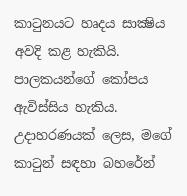කාටුනයට හෘදය සාක්‍ෂිය අවදි කළ හැකියි. පාලකයන්ගේ කෝපය ඇවිස්සිය හැකිය. උදාහරණයක් ලෙස, මගේ කාටුන් සඳහා බහරේන්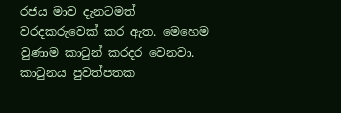රජය මාව දැනටමත් වරදකරුවෙක් කර ඇත. මෙහෙම වුණාම කාටුන් කරදර වෙනවා. කාටුනය පුවත්පතක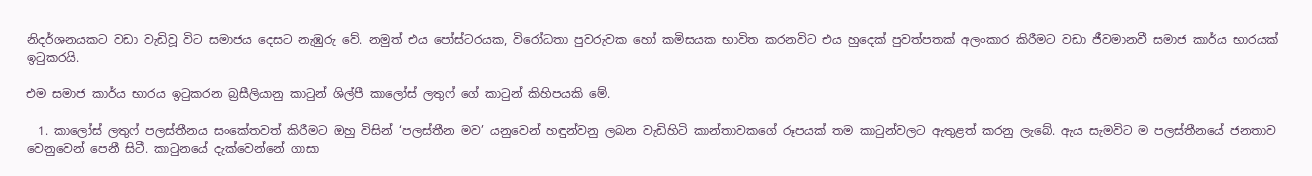නිදර්ශනයකට වඩා වැඩිවූ විට සමාජය දෙසට නැඹුරු වේ. නමුත් එය පෝස්ටරයක, විරෝධතා පුවරුවක හෝ කමිසයක භාවිත කරනවිට එය හුදෙක් පුවත්පතක් අලංකාර කිරීමට වඩා ජීවමානවී සමාජ කාර්ය භාරයක් ඉටුකරයි.

එම සමාජ කාර්ය භාරය ඉටුකරන බ්‍රසීලියානු කාටුන් ශිල්පී කාලෝස් ලතුෆ් ගේ කාටුන් කිහිපයකි මේ.

  1. කාලෝස් ලතුෆ් පලස්තීනය සංකේතවත් කිරීමට ඔහු විසින් ‘පලස්තීන මව’ යනුවෙන් හඳුන්වනු ලබන වැඩිහිටි කාන්තාවකගේ රූපයක් තම කාටුන්වලට ඇතුළත් කරනු ලැබේ. ඇය සැමවිට ම පලස්තීනයේ ජනතාව වෙනුවෙන් පෙනී සිටී. කාටුනයේ දැක්වෙන්නේ ගාසා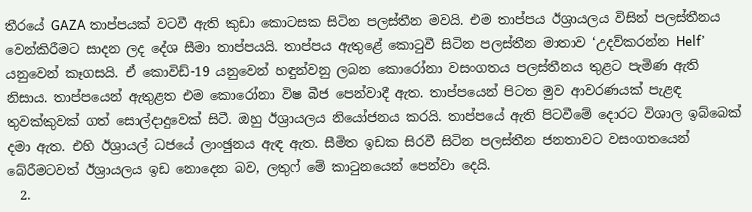තීරයේ GAZA තාප්පයක් වටවී ඇති කුඩා කොටසක සිටින පලස්තීන මවයි. එම තාප්පය ඊශ්‍රායලය විසින් පලස්තීනය වෙන්කිරීමට සාදන ලද දේශ සීමා තාප්පයයි. තාප්පය ඇතුළේ කොටුවී සිටින පලස්තීන මාතාව ‘උදව්කරන්න Helf’ යනුවෙන් කෑගසයි. ඒ කොවිඩ්-19 යනුවෙන් හඳුන්වනු ලබන කොරෝනා වසංගතය පලස්තීනය තුළට පැමිණ ඇති නිසාය. තාප්පයෙන් ඇතුළත එම කොරෝනා විෂ බීජ පෙන්වාදී ඇත. තාප්පයෙන් පිටත මුව ආවරණයක් පැළඳ තුවක්කුවක් ගත් සොල්දාදුවෙක් සිටී. ඔහු ඊශ්‍රායලය නියෝජනය කරයි. තාප්පයේ ඇති පිටවීමේ දොරට විශාල ඉබ්බෙක් දමා ඇත. එහි ඊශ්‍රායල් ධජයේ ලාංඡුනය ඇඳ ඇත. සීමිත ඉඩක සිරවී සිටින පලස්තීන ජනතාවට වසංගතයෙන් බේරීමටවත් ඊශ්‍රායලය ඉඩ නොදෙන බව, ලතුෆ් මේ කාටුනයෙන් පෙන්වා දෙයි.
  2.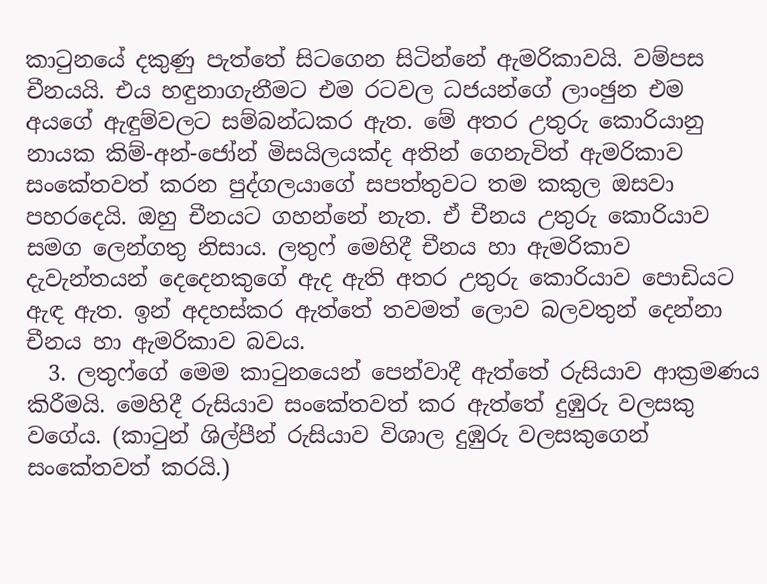කාටුනයේ දකුණු පැත්තේ සිටගෙන සිටින්නේ ඇමරිකාවයි. වම්පස චීනයයි. එය හඳුනාගැනීමට එම රටවල ධජයන්ගේ ලාංඡුන එම අයගේ ඇඳුම්වලට සම්බන්ධකර ඇත. මේ අතර උතුරු කොරියානු නායක කිම්-අන්-ජෝන් මිසයිලයක්ද අතින් ගෙනැවිත් ඇමරිකාව සංකේතවත් කරන පුද්ගලයාගේ සපත්තුවට තම කකුල ඔසවා පහරදෙයි. ඔහු චීනයට ගහන්නේ නැත. ඒ චීනය උතුරු කොරියාව සමග ලෙන්ගතු නිසාය. ලතුෆ් මෙහිදී චීනය හා ඇමරිකාව දැවැන්තයන් දෙදෙනකුගේ ඇද ඇති අතර උතුරු කොරියාව පොඩියට ඇඳ ඇත. ඉන් අදහස්කර ඇත්තේ තවමත් ලොව බලවතුන් දෙන්නා චීනය හා ඇමරිකාව බවය.
  3. ලතුෆ්ගේ මෙම කාටුනයෙන් පෙන්වාදී ඇත්තේ රුසියාව ආක්‍රමණය කිරීමයි. මෙහිදී රුසියාව සංකේතවත් කර ඇත්තේ දුඹුරු වලසකු වගේය. (කාටුන් ශිල්පීන් රුසියාව විශාල දුඹුරු වලසකුගෙන් සංකේතවත් කරයි.)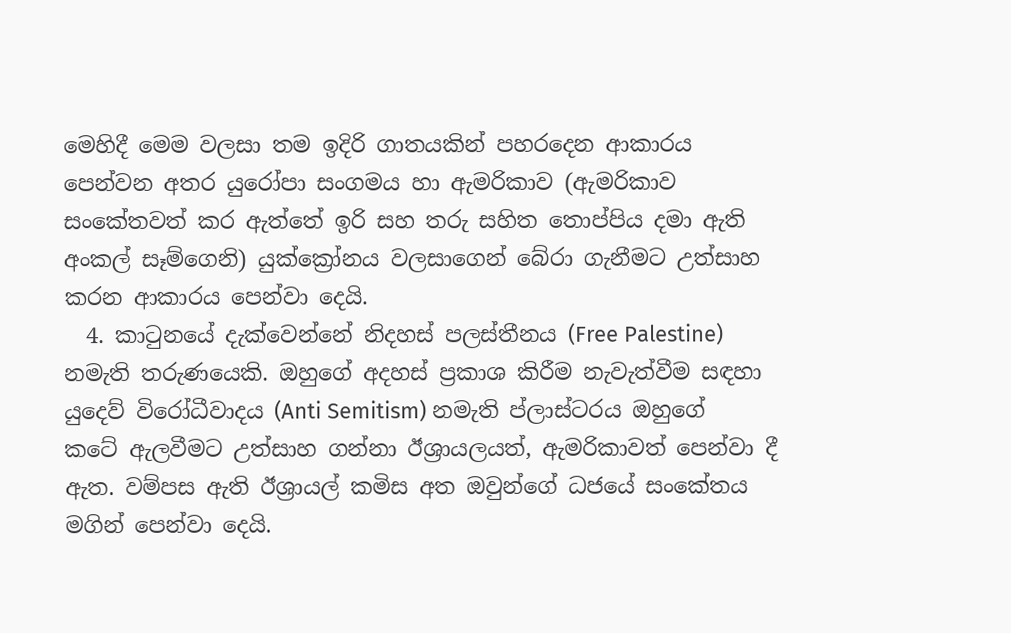මෙහිදී මෙම වලසා තම ඉදිරි ගාතයකින් පහරදෙන ආකාරය පෙන්වන අතර යුරෝපා සංගමය හා ඇමරිකාව (ඇමරිකාව සංකේතවත් කර ඇත්තේ ඉරි සහ තරු සහිත තොප්පිය දමා ඇති අංකල් සෑම්ගෙනි) යුක්ක්‍රෝනය වලසාගෙන් බේරා ගැනීමට උත්සාහ කරන ආකාරය පෙන්වා දෙයි.
  4. කාටුනයේ දැක්වෙන්නේ නිදහස් පලස්තීනය (Free Palestine) නමැති තරුණයෙකි. ඔහුගේ අදහස් ප්‍රකාශ කිරීම නැවැත්වීම සඳහා යුදෙව් විරෝධීවාදය (Anti Semitism) නමැති ප්ලාස්ටරය ඔහුගේ කටේ ඇලවීමට උත්සාහ ගන්නා ඊශ්‍රායලයත්, ඇමරිකාවත් පෙන්වා දී ඇත. වම්පස ඇති ඊශ්‍රායල් කමිස අත ඔවුන්ගේ ධජයේ සංකේතය මගින් පෙන්වා දෙයි.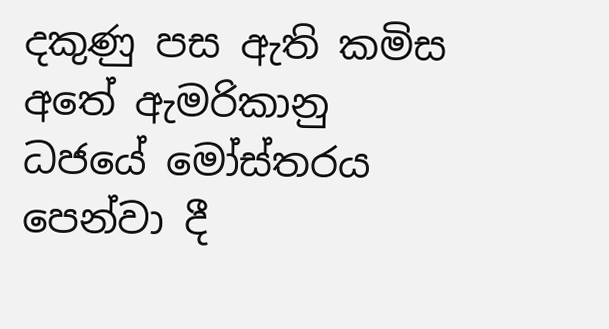දකුණු පස ඇති කමිස අතේ ඇමරිකානු ධජයේ මෝස්තරය පෙන්වා දී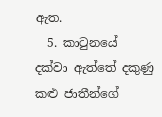ඇත.
  5. කාටුනයේ දක්වා ඇත්තේ දකුණු කළු ජාතීන්ගේ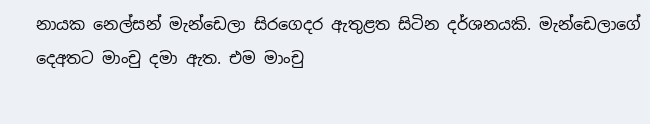නායක නෙල්සන් මැන්ඩෙලා සිරගෙදර ඇතුළත සිටින දර්ශනයකි. මැන්ඩෙලාගේ දෙඅතට මාංචු දමා ඇත. එම මාංචු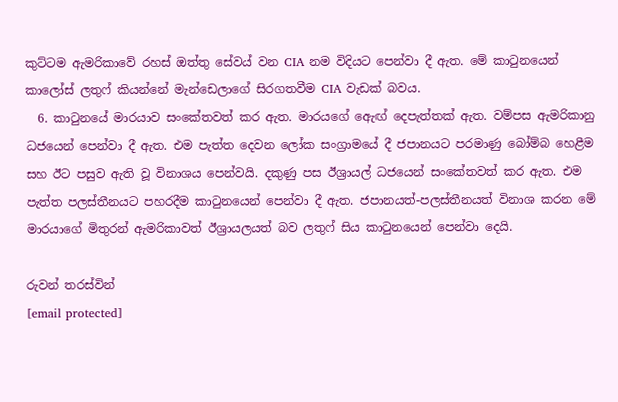කුට්ටම ඇමරිකාවේ රහස් ඔත්තු සේවය් වන CIA නම විදියට පෙන්වා දී ඇත. මේ කාටුනයෙන් කාලෝස් ලතුෆ් කියන්නේ මැන්ඩෙලාගේ සිරගතවීම CIA වැඩක් බවය.
  6. කාටුනයේ මාරයාව සංකේතවත් කර ඇත. මාරයගේ ඇෙඟ් දෙපැත්තක් ඇත. වම්පස ඇමරිකානු ධජයෙන් පෙන්වා දී ඇත. එම පැත්ත දෙවන ලෝක සංග්‍රාමයේ දී ජපානයට පරමාණු බෝම්බ හෙළීම සහ ඊට පසුව ඇති වූ විනාශය පෙන්වයි. දකුණු පස ඊශ්‍රායල් ධජයෙන් සංකේතවත් කර ඇත. එම පැත්ත පලස්තීනයට පහරදීම කාටුනයෙන් පෙන්වා දී ඇත. ජපානයත්-පලස්තීනයත් විනාශ කරන මේ මාරයාගේ මිතුරන් ඇමරිකාවත් ඊශ්‍රායලයත් බව ලතුෆ් සිය කාටුනයෙන් පෙන්වා දෙයි.

රුවන් තරස්වින්
[email protected]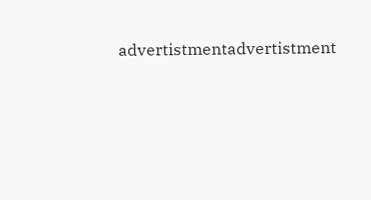advertistmentadvertistment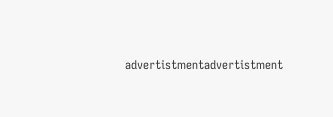advertistmentadvertistment